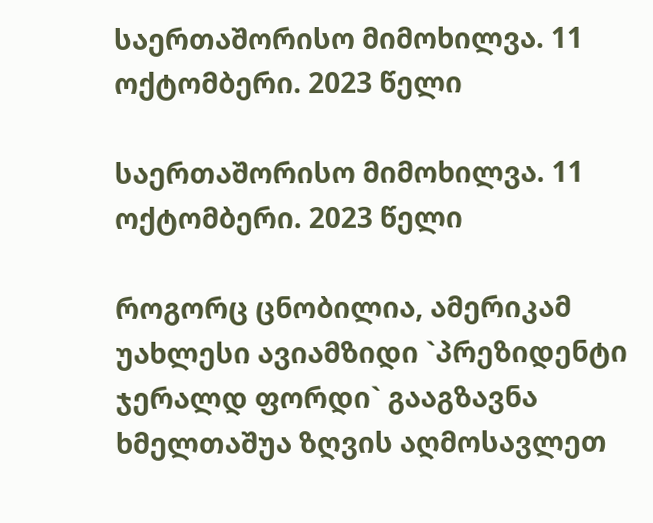საერთაშორისო მიმოხილვა. 11 ოქტომბერი. 2023 წელი

საერთაშორისო მიმოხილვა. 11 ოქტომბერი. 2023 წელი

როგორც ცნობილია, ამერიკამ უახლესი ავიამზიდი `პრეზიდენტი ჯერალდ ფორდი` გააგზავნა ხმელთაშუა ზღვის აღმოსავლეთ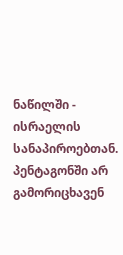ნაწილში - ისრაელის სანაპიროებთან. პენტაგონში არ გამორიცხავენ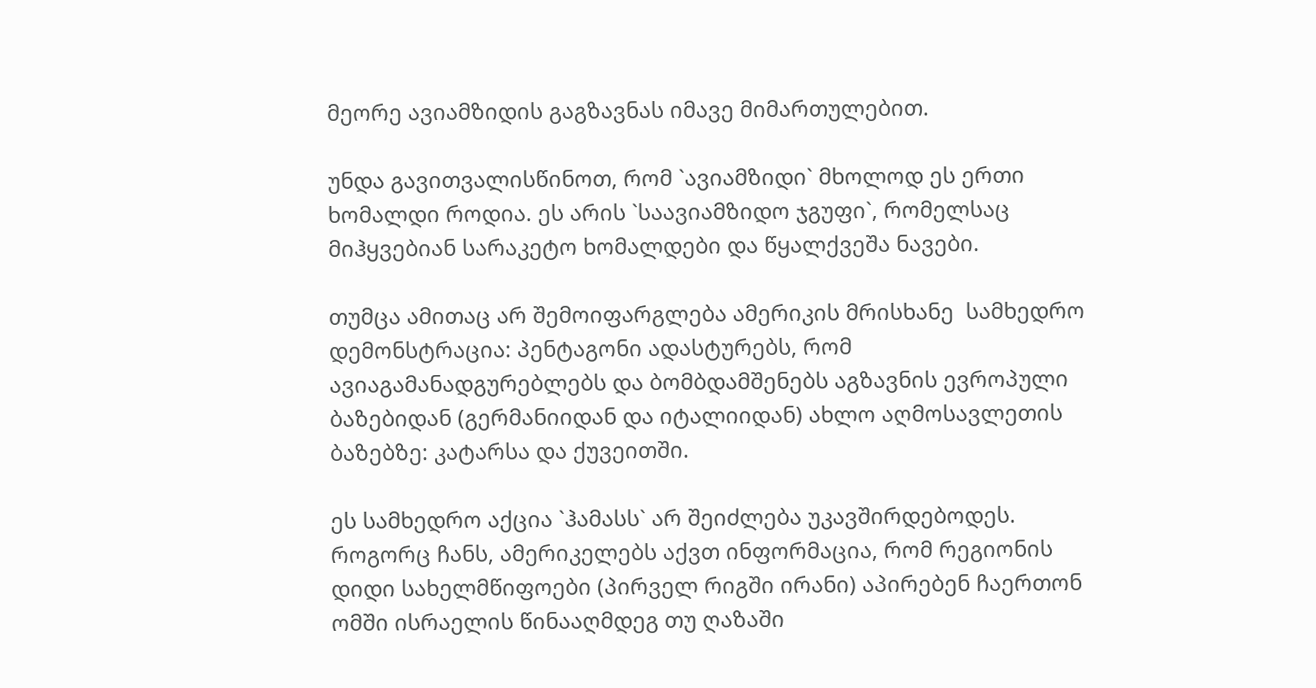მეორე ავიამზიდის გაგზავნას იმავე მიმართულებით.

უნდა გავითვალისწინოთ, რომ `ავიამზიდი` მხოლოდ ეს ერთი ხომალდი როდია. ეს არის `საავიამზიდო ჯგუფი`, რომელსაც მიჰყვებიან სარაკეტო ხომალდები და წყალქვეშა ნავები.

თუმცა ამითაც არ შემოიფარგლება ამერიკის მრისხანე  სამხედრო დემონსტრაცია: პენტაგონი ადასტურებს, რომ ავიაგამანადგურებლებს და ბომბდამშენებს აგზავნის ევროპული ბაზებიდან (გერმანიიდან და იტალიიდან) ახლო აღმოსავლეთის ბაზებზე: კატარსა და ქუვეითში.

ეს სამხედრო აქცია `ჰამასს` არ შეიძლება უკავშირდებოდეს. როგორც ჩანს, ამერიკელებს აქვთ ინფორმაცია, რომ რეგიონის დიდი სახელმწიფოები (პირველ რიგში ირანი) აპირებენ ჩაერთონ ომში ისრაელის წინააღმდეგ თუ ღაზაში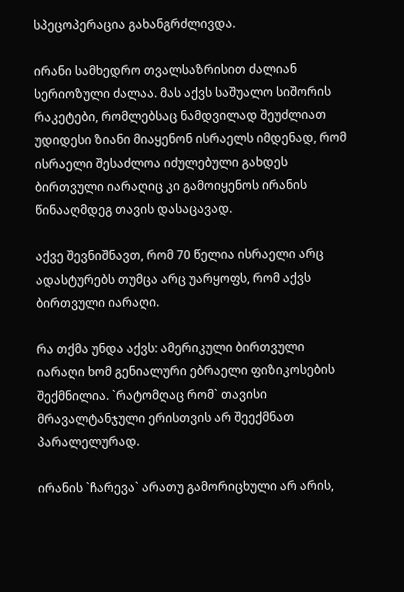სპეცოპერაცია გახანგრძლივდა.

ირანი სამხედრო თვალსაზრისით ძალიან სერიოზული ძალაა. მას აქვს საშუალო სიშორის რაკეტები, რომლებსაც ნამდვილად შეუძლიათ უდიდესი ზიანი მიაყენონ ისრაელს იმდენად, რომ ისრაელი შესაძლოა იძულებული გახდეს ბირთვული იარაღიც კი გამოიყენოს ირანის წინააღმდეგ თავის დასაცავად.

აქვე შევნიშნავთ, რომ 70 წელია ისრაელი არც ადასტურებს თუმცა არც უარყოფს, რომ აქვს ბირთვული იარაღი.

რა თქმა უნდა აქვს: ამერიკული ბირთვული იარაღი ხომ გენიალური ებრაელი ფიზიკოსების შექმნილია. `რატომღაც რომ` თავისი მრავალტანჯული ერისთვის არ შეექმნათ პარალელურად.

ირანის `ჩარევა` არათუ გამორიცხული არ არის,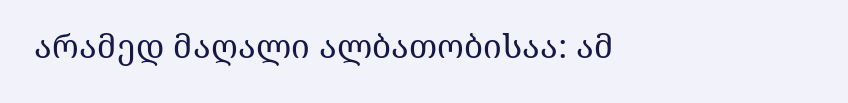არამედ მაღალი ალბათობისაა: ამ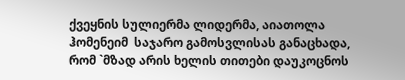ქვეყნის სულიერმა ლიდერმა, აიათოლა ჰომენეიმ  საჯარო გამოსვლისას განაცხადა, რომ `მზად არის ხელის თითები დაუკოცნოს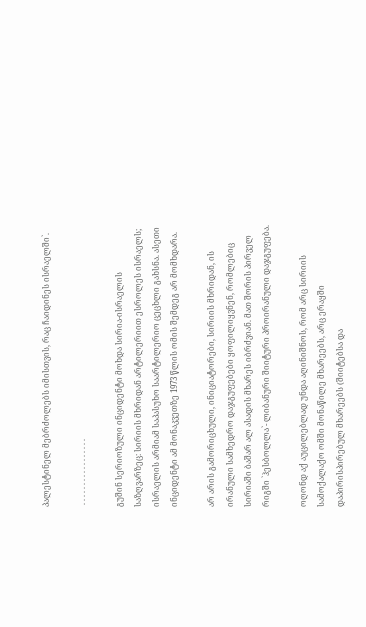პალესტინელ მებრძოლებს იმისთვის, რაც ჩაიდინეს ისრაელში`.

 . . . . . . . . . . . . . . . . .

გუშინ სერიოზული ინციდენტი მოხდა სირია-ისრაელის საზღვარზეც: სირიის მხრიდან არტილერიით ესროლეს ისრაელს; ისრაელის არმიამ საპასუხო საარტილერიო ცეცხლი გახსნა. ასეთი ინციდენტი ამ მონაკვეთზე 1973 წლის ომის შემდეგ არ მომხდარა.

არ არის გამორიცხული, ინიციატორები, სირიის მხრიდან, ის ირანული სამხედრო დაჯგუფებები ყოფილიყვნენ, რომლებიც სირიაში ბაშარ ალ ასადის მხარეს იბრძვიან. მათ შორის პირველ რიგში `ჰესბოლლა`- ლიბანური შიიტური პროირანული დაჯგუფება.

ოღონდ აქ აუცილებლად უნდა აღინიშნოს, რომ არც სირიის სამოქალაქო ომში მონაწილე მხარეებს, არც ერაყში დაპირისპირებულ მხარეებს (შიიტებსა და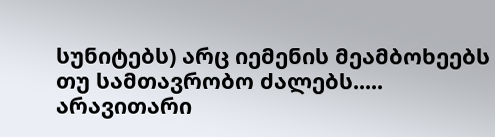სუნიტებს) არც იემენის მეამბოხეებს თუ სამთავრობო ძალებს..... არავითარი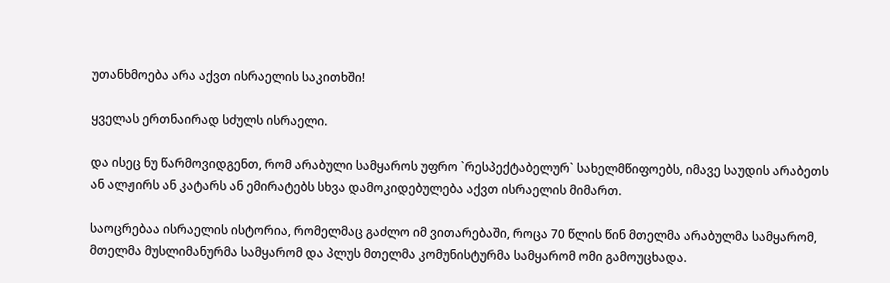უთანხმოება არა აქვთ ისრაელის საკითხში!

ყველას ერთნაირად სძულს ისრაელი.

და ისეც ნუ წარმოვიდგენთ, რომ არაბული სამყაროს უფრო `რესპექტაბელურ` სახელმწიფოებს, იმავე საუდის არაბეთს ან ალჟირს ან კატარს ან ემირატებს სხვა დამოკიდებულება აქვთ ისრაელის მიმართ.

საოცრებაა ისრაელის ისტორია, რომელმაც გაძლო იმ ვითარებაში, როცა 70 წლის წინ მთელმა არაბულმა სამყარომ, მთელმა მუსლიმანურმა სამყარომ და პლუს მთელმა კომუნისტურმა სამყარომ ომი გამოუცხადა.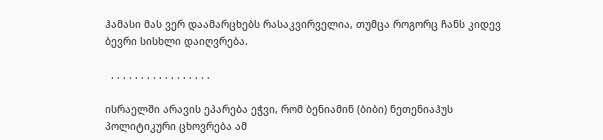ჰამასი მას ვერ დაამარცხებს რასაკვირველია, თუმცა როგორც ჩანს კიდევ ბევრი სისხლი დაიღვრება.

  . . . . . . . . . . . . . . . . .

ისრაელში არავის ეპარება ეჭვი, რომ ბენიამინ (ბიბი) ნეთენიაჰუს პოლიტიკური ცხოვრება ამ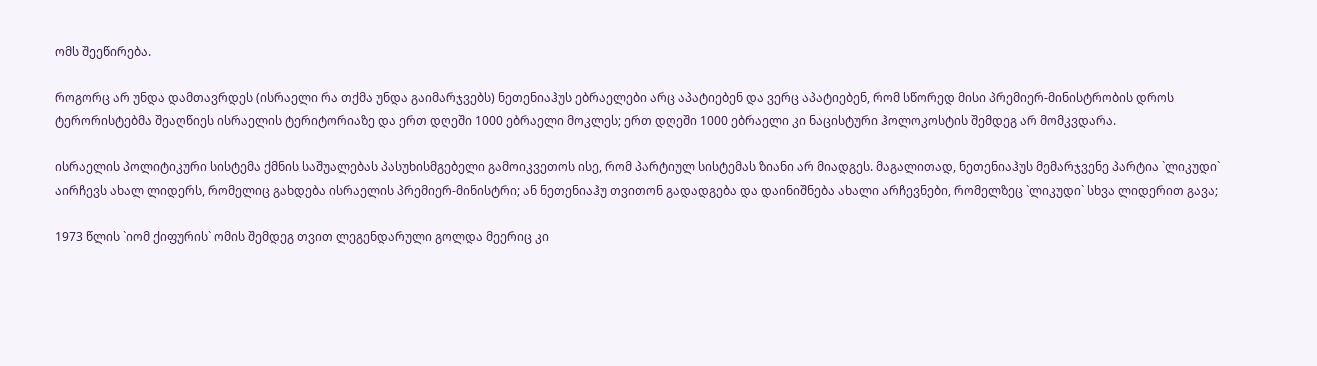ომს შეეწირება.

როგორც არ უნდა დამთავრდეს (ისრაელი რა თქმა უნდა გაიმარჯვებს) ნეთენიაჰუს ებრაელები არც აპატიებენ და ვერც აპატიებენ, რომ სწორედ მისი პრემიერ-მინისტრობის დროს ტერორისტებმა შეაღწიეს ისრაელის ტერიტორიაზე და ერთ დღეში 1000 ებრაელი მოკლეს; ერთ დღეში 1000 ებრაელი კი ნაცისტური ჰოლოკოსტის შემდეგ არ მომკვდარა.

ისრაელის პოლიტიკური სისტემა ქმნის საშუალებას პასუხისმგებელი გამოიკვეთოს ისე, რომ პარტიულ სისტემას ზიანი არ მიადგეს. მაგალითად, ნეთენიაჰუს მემარჯვენე პარტია `ლიკუდი` აირჩევს ახალ ლიდერს, რომელიც გახდება ისრაელის პრემიერ-მინისტრი; ან ნეთენიაჰუ თვითონ გადადგება და დაინიშნება ახალი არჩევნები, რომელზეც `ლიკუდი` სხვა ლიდერით გავა;

1973 წლის `იომ ქიფურის` ომის შემდეგ თვით ლეგენდარული გოლდა მეერიც კი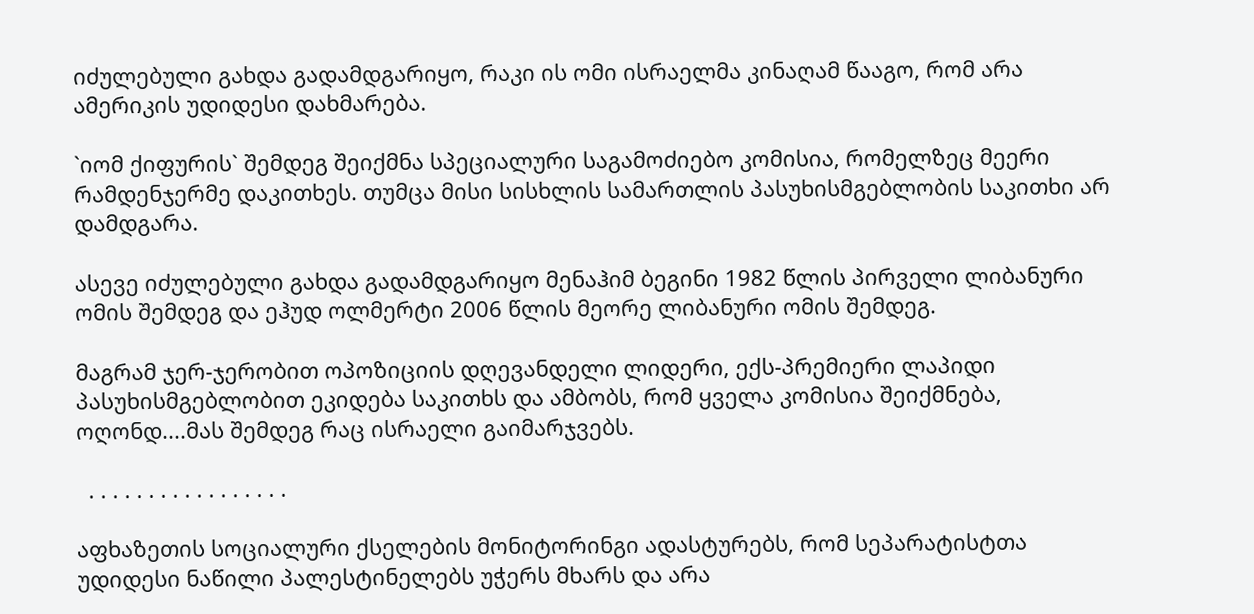იძულებული გახდა გადამდგარიყო, რაკი ის ომი ისრაელმა კინაღამ წააგო, რომ არა ამერიკის უდიდესი დახმარება.

`იომ ქიფურის` შემდეგ შეიქმნა სპეციალური საგამოძიებო კომისია, რომელზეც მეერი რამდენჯერმე დაკითხეს. თუმცა მისი სისხლის სამართლის პასუხისმგებლობის საკითხი არ დამდგარა.

ასევე იძულებული გახდა გადამდგარიყო მენაჰიმ ბეგინი 1982 წლის პირველი ლიბანური ომის შემდეგ და ეჰუდ ოლმერტი 2006 წლის მეორე ლიბანური ომის შემდეგ.

მაგრამ ჯერ-ჯერობით ოპოზიციის დღევანდელი ლიდერი, ექს-პრემიერი ლაპიდი პასუხისმგებლობით ეკიდება საკითხს და ამბობს, რომ ყველა კომისია შეიქმნება, ოღონდ....მას შემდეგ რაც ისრაელი გაიმარჯვებს.

  . . . . . . . . . . . . . . . . .

აფხაზეთის სოციალური ქსელების მონიტორინგი ადასტურებს, რომ სეპარატისტთა უდიდესი ნაწილი პალესტინელებს უჭერს მხარს და არა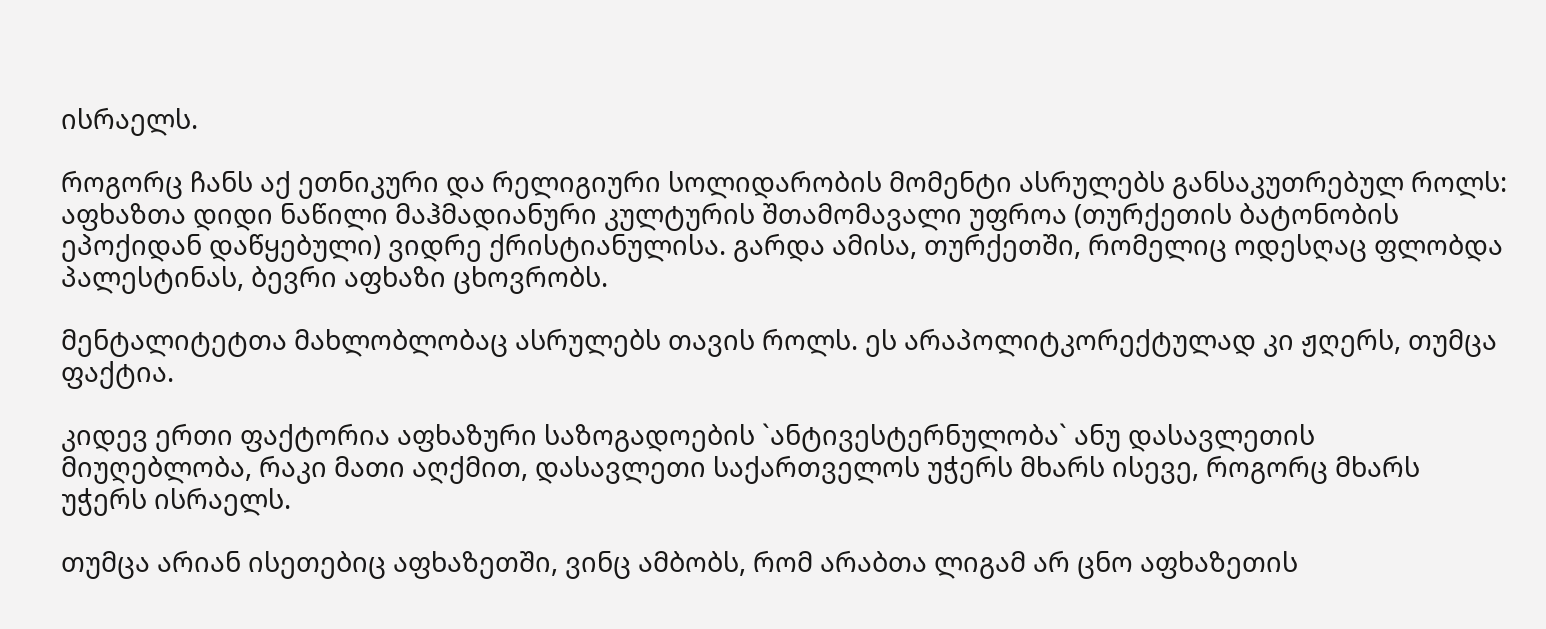ისრაელს.

როგორც ჩანს აქ ეთნიკური და რელიგიური სოლიდარობის მომენტი ასრულებს განსაკუთრებულ როლს: აფხაზთა დიდი ნაწილი მაჰმადიანური კულტურის შთამომავალი უფროა (თურქეთის ბატონობის ეპოქიდან დაწყებული) ვიდრე ქრისტიანულისა. გარდა ამისა, თურქეთში, რომელიც ოდესღაც ფლობდა პალესტინას, ბევრი აფხაზი ცხოვრობს.

მენტალიტეტთა მახლობლობაც ასრულებს თავის როლს. ეს არაპოლიტკორექტულად კი ჟღერს, თუმცა ფაქტია.

კიდევ ერთი ფაქტორია აფხაზური საზოგადოების `ანტივესტერნულობა` ანუ დასავლეთის მიუღებლობა, რაკი მათი აღქმით, დასავლეთი საქართველოს უჭერს მხარს ისევე, როგორც მხარს უჭერს ისრაელს.

თუმცა არიან ისეთებიც აფხაზეთში, ვინც ამბობს, რომ არაბთა ლიგამ არ ცნო აფხაზეთის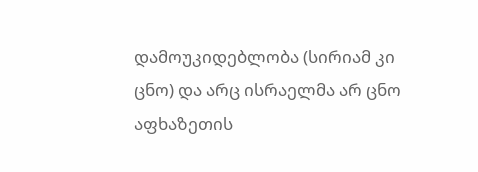დამოუკიდებლობა (სირიამ კი ცნო) და არც ისრაელმა არ ცნო აფხაზეთის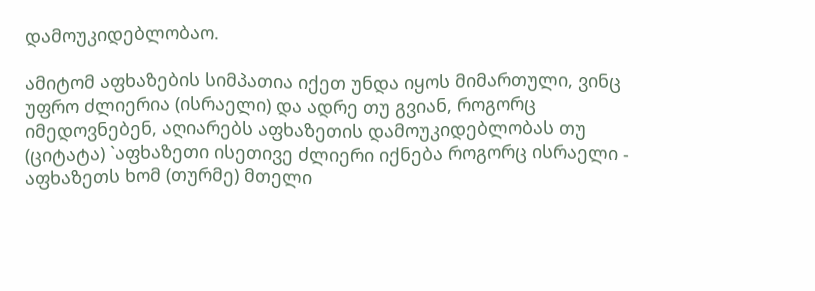დამოუკიდებლობაო.

ამიტომ აფხაზების სიმპათია იქეთ უნდა იყოს მიმართული, ვინც უფრო ძლიერია (ისრაელი) და ადრე თუ გვიან, როგორც იმედოვნებენ, აღიარებს აფხაზეთის დამოუკიდებლობას თუ (ციტატა) `აფხაზეთი ისეთივე ძლიერი იქნება როგორც ისრაელი - აფხაზეთს ხომ (თურმე) მთელი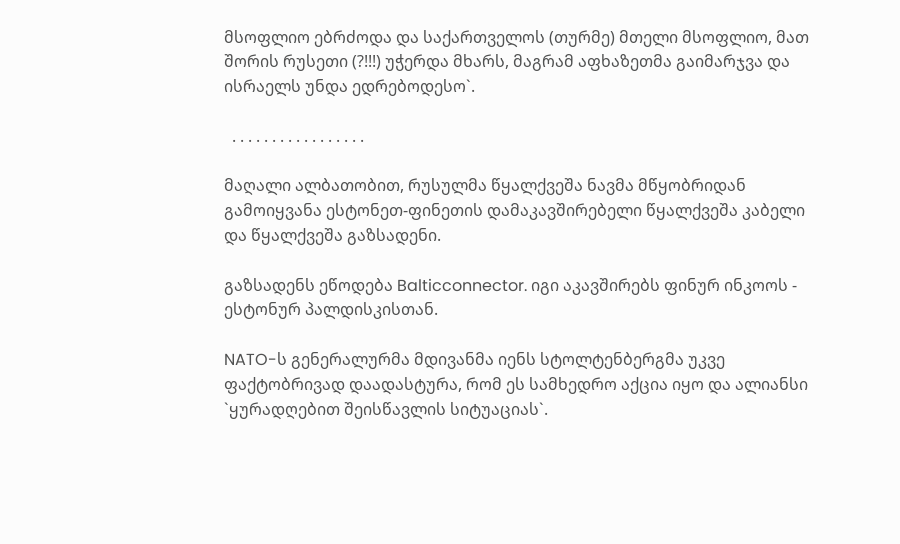მსოფლიო ებრძოდა და საქართველოს (თურმე) მთელი მსოფლიო, მათ შორის რუსეთი (?!!!) უჭერდა მხარს, მაგრამ აფხაზეთმა გაიმარჯვა და ისრაელს უნდა ედრებოდესო`.

  . . . . . . . . . . . . . . . . .

მაღალი ალბათობით, რუსულმა წყალქვეშა ნავმა მწყობრიდან გამოიყვანა ესტონეთ-ფინეთის დამაკავშირებელი წყალქვეშა კაბელი და წყალქვეშა გაზსადენი.

გაზსადენს ეწოდება Balticconnector. იგი აკავშირებს ფინურ ინკოოს - ესტონურ პალდისკისთან.

NATO-ს გენერალურმა მდივანმა იენს სტოლტენბერგმა უკვე ფაქტობრივად დაადასტურა, რომ ეს სამხედრო აქცია იყო და ალიანსი `ყურადღებით შეისწავლის სიტუაციას`.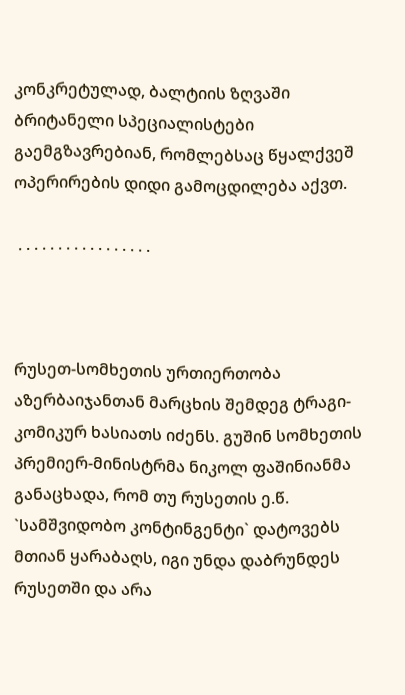კონკრეტულად, ბალტიის ზღვაში ბრიტანელი სპეციალისტები გაემგზავრებიან, რომლებსაც წყალქვეშ ოპერირების დიდი გამოცდილება აქვთ.

 . . . . . . . . . . . . . . . . .



რუსეთ-სომხეთის ურთიერთობა აზერბაიჯანთან მარცხის შემდეგ ტრაგი-კომიკურ ხასიათს იძენს. გუშინ სომხეთის პრემიერ-მინისტრმა ნიკოლ ფაშინიანმა განაცხადა, რომ თუ რუსეთის ე.წ. `სამშვიდობო კონტინგენტი` დატოვებს მთიან ყარაბაღს, იგი უნდა დაბრუნდეს რუსეთში და არა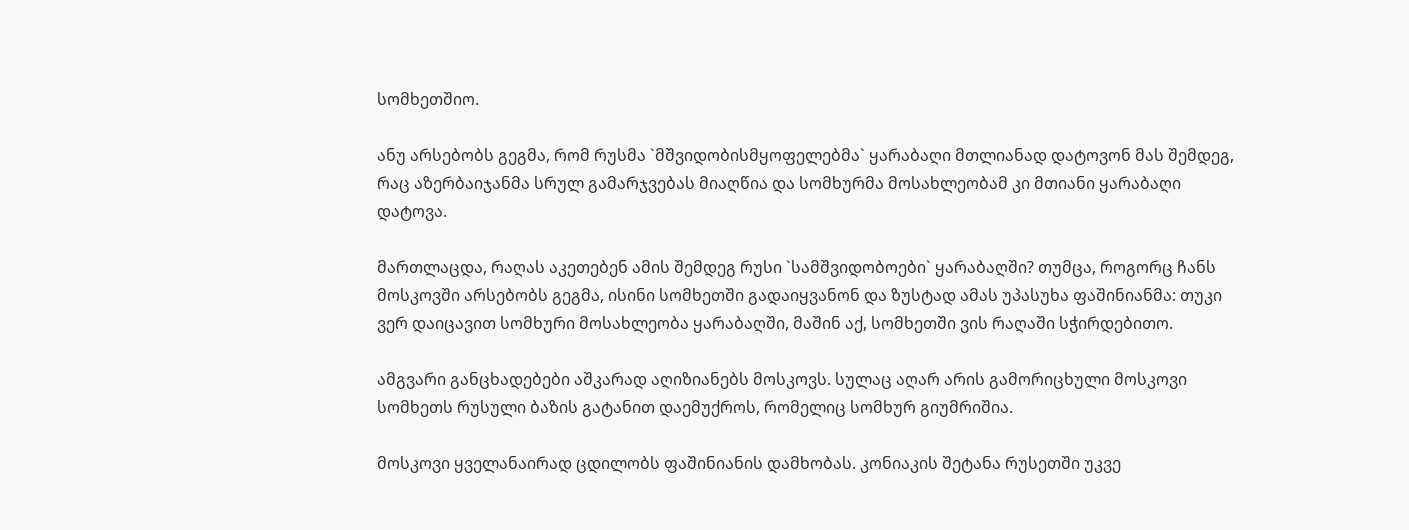სომხეთშიო.

ანუ არსებობს გეგმა, რომ რუსმა `მშვიდობისმყოფელებმა` ყარაბაღი მთლიანად დატოვონ მას შემდეგ, რაც აზერბაიჯანმა სრულ გამარჯვებას მიაღწია და სომხურმა მოსახლეობამ კი მთიანი ყარაბაღი დატოვა.

მართლაცდა, რაღას აკეთებენ ამის შემდეგ რუსი `სამშვიდობოები` ყარაბაღში? თუმცა, როგორც ჩანს მოსკოვში არსებობს გეგმა, ისინი სომხეთში გადაიყვანონ და ზუსტად ამას უპასუხა ფაშინიანმა: თუკი ვერ დაიცავით სომხური მოსახლეობა ყარაბაღში, მაშინ აქ, სომხეთში ვის რაღაში სჭირდებითო.

ამგვარი განცხადებები აშკარად აღიზიანებს მოსკოვს. სულაც აღარ არის გამორიცხული მოსკოვი სომხეთს რუსული ბაზის გატანით დაემუქროს, რომელიც სომხურ გიუმრიშია.

მოსკოვი ყველანაირად ცდილობს ფაშინიანის დამხობას. კონიაკის შეტანა რუსეთში უკვე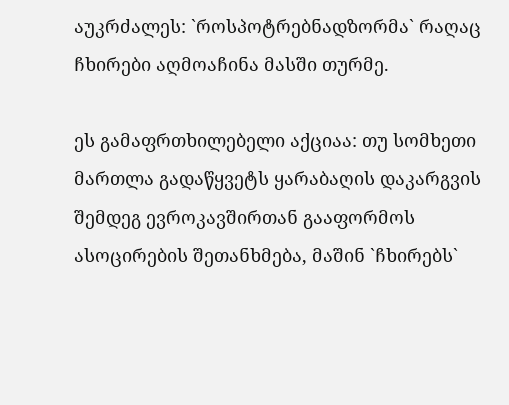აუკრძალეს: `როსპოტრებნადზორმა` რაღაც ჩხირები აღმოაჩინა მასში თურმე.

ეს გამაფრთხილებელი აქციაა: თუ სომხეთი მართლა გადაწყვეტს ყარაბაღის დაკარგვის შემდეგ ევროკავშირთან გააფორმოს ასოცირების შეთანხმება, მაშინ `ჩხირებს`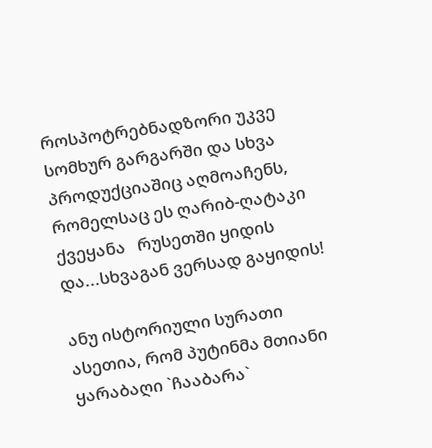როსპოტრებნადზორი უკვე სომხურ გარგარში და სხვა პროდუქციაშიც აღმოაჩენს, რომელსაც ეს ღარიბ-ღატაკი ქვეყანა   რუსეთში ყიდის და...სხვაგან ვერსად გაყიდის!

ანუ ისტორიული სურათი ასეთია, რომ პუტინმა მთიანი ყარაბაღი `ჩააბარა`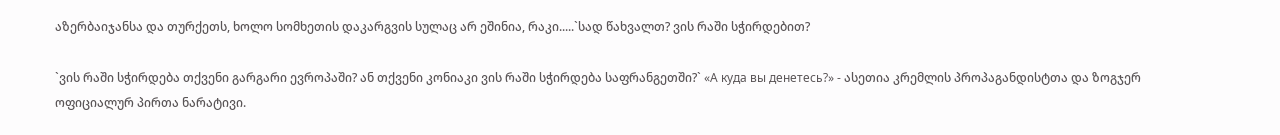აზერბაიჯანსა და თურქეთს, ხოლო სომხეთის დაკარგვის სულაც არ ეშინია, რაკი.....`სად წახვალთ? ვის რაში სჭირდებით?

`ვის რაში სჭირდება თქვენი გარგარი ევროპაში? ან თქვენი კონიაკი ვის რაში სჭირდება საფრანგეთში?` «А куда вы денетесь?» - ასეთია კრემლის პროპაგანდისტთა და ზოგჯერ ოფიციალურ პირთა ნარატივი.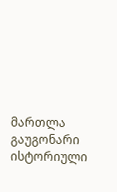მართლა გაუგონარი ისტორიული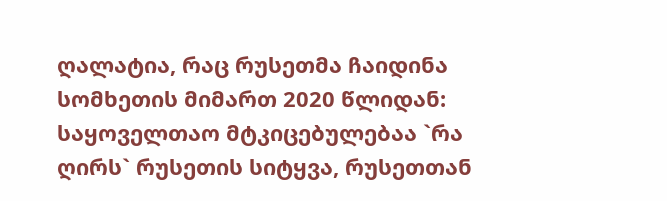ღალატია, რაც რუსეთმა ჩაიდინა სომხეთის მიმართ 2020 წლიდან: საყოველთაო მტკიცებულებაა `რა ღირს` რუსეთის სიტყვა, რუსეთთან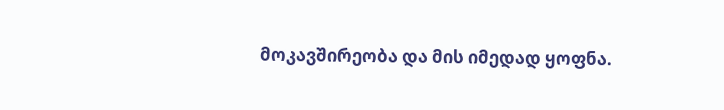მოკავშირეობა და მის იმედად ყოფნა.